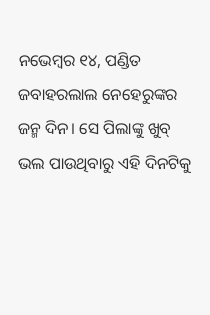ନଭେମ୍ବର ୧୪, ପଣ୍ଡିତ ଜବାହରଲାଲ ନେହେରୁଙ୍କର ଜନ୍ମ ଦିନ। ସେ ପିଲାଙ୍କୁ ଖୁବ୍ ଭଲ ପାଉଥିବାରୁ ଏହି ଦିନଟିକୁ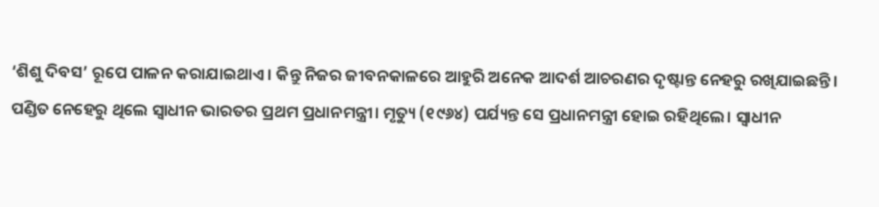‘ଶିଶୁ ଦିବସ’ ରୂପେ ପାଳନ କରାଯାଇଥାଏ। କିନ୍ତୁ ନିଜର ଜୀବନକାଳରେ ଆହୁରି ଅନେକ ଆଦର୍ଶ ଆଚରଣର ଦୃଷ୍ଟାନ୍ତ ନେହରୁ ରଖିଯାଇଛନ୍ତି।
ପଣ୍ଡିତ ନେହେରୁ ଥିଲେ ସ୍ୱାଧୀନ ଭାରତର ପ୍ରଥମ ପ୍ରଧାନମନ୍ତ୍ରୀ। ମୃତ୍ୟୁ (୧୯୬୪) ପର୍ଯ୍ୟନ୍ତ ସେ ପ୍ରଧାନମନ୍ତ୍ରୀ ହୋଇ ରହିଥିଲେ। ସ୍ୱାଧୀନ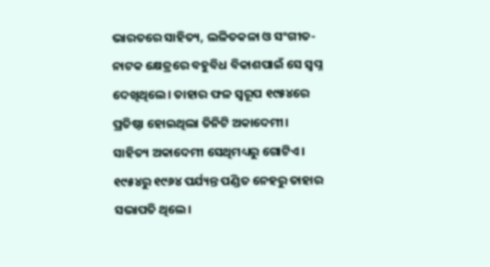ଭାରତରେ ସାହିତ୍ୟ, ଲଳିତକଳା ଓ ସଂଗୀତ-ନାଟକ କ୍ଷେତ୍ରରେ ବହୁବିଧ ବିକାଶପାଇଁ ସେ ସ୍ୱପ୍ନ ଦେଖିଥିଲେ। ତାହାର ଫଳ ସ୍ୱରୂପ ୧୯୫୪ରେ ପ୍ରତିଷ୍ଠା ହୋଇଥିଲା ତିନିଟି ଅକାଦେମୀ। ସାହିତ୍ୟ ଅକାଦେମୀ ସେଥିମଧ୍ୟରୁ ଗୋଟିଏ। ୧୯୫୪ରୁ ୧୯୬୪ ପର୍ଯ୍ୟନ୍ତ ପଣ୍ଡିତ ନେହରୁ ତାହାର ସଭାପତି ଥିଲେ।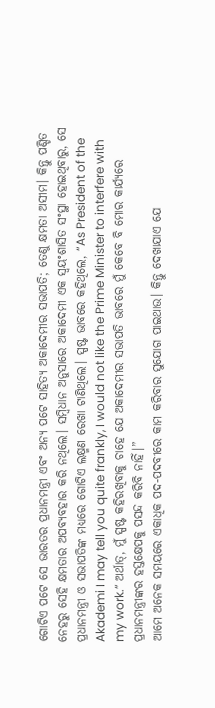ଗୋଟିଏ ପଟେ ସେ ଭାରତର ପ୍ରଧାନମନ୍ତ୍ରୀ ଏବଂ ଅନ୍ୟ ପଟେ ସାହିତ୍ୟ ଅକାଦେମୀର ସଭାପତି; ତେଣୁ କ୍ଷମତା ଅସୀମ। କିନ୍ତୁ ପଣ୍ଡିତ ନେହରୁ ସେହି କ୍ଷମତାର ଅପବ୍ୟବହାର କରି ନଥିଲେ। ସମ୍ବିଧାନ ଅନୁସାରେ ଅକାଦେମୀ ଏକ ସ୍ୱୟଂଶାସିତ ସଂସ୍ଥା ହୋଇଥିବାରୁ, ସେ ପ୍ରଧାନମନ୍ତ୍ରୀ ଓ ସଭାପତିଙ୍କ ମଧ୍ୟରେ ଗୋଟିଏ ଲକ୍ଷ୍ମଣ ରେଖା ଟାଣିଥିଲେ। ସ୍ପଷ୍ଟ ଭାବରେ କହିଥିଲେ, “As President of the Akademi I may tell you quite frankly, I would not like the Prime Minister to interfere with my work.” ଅର୍ଥାତ୍, ମୁଁ ସ୍ପଷ୍ଟ କହିରଖିବାକୁ ଚାହେ ଯେ ଅକାଦେମୀର ସଭାପତି ଭାବରେ ମୁଁ କେବେ ବି ମୋର କାର୍ଯ୍ୟରେ ପ୍ରଧାନମନ୍ତ୍ରୀଙ୍କର ହସ୍ତକ୍ଷେପକୁ ପସନ୍ଦ କରିବି ନାହିଁ।”
ଆମେ ଅନେକ ସମୟରେ ଏକାଧିକ ପଦ-ପଦବୀରେ କାମ କରିବାର ସୁଯୋଗ ପାଇଥାଉ। କିନ୍ତୁ ଦେଖାଯାଏ ଯେ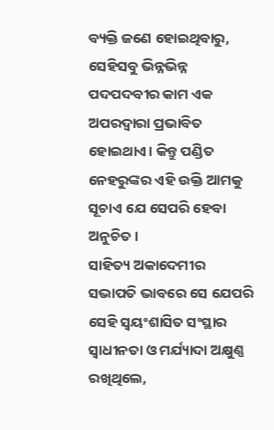ବ୍ୟକ୍ତି ଜଣେ ହୋଇଥିବାରୁ, ସେହିସବୁ ଭିନ୍ନଭିନ୍ନ ପଦପଦବୀର କାମ ଏକ ଅପରଦ୍ୱାରା ପ୍ରଭାବିତ ହୋଇଥାଏ। କିନ୍ତୁ ପଣ୍ଡିତ ନେହରୁଙ୍କର ଏହି ଉକ୍ତି ଆମକୁ ସୂଚାଏ ଯେ ସେପରି ହେବା ଅନୁଚିତ।
ସାହିତ୍ୟ ଅକାଦେମୀର ସଭାପତି ଭାବରେ ସେ ଯେପରି ସେହି ସ୍ୱୟଂଶାସିତ ସଂସ୍ଥାର ସ୍ୱାଧୀନତା ଓ ମର୍ଯ୍ୟାଦା ଅକ୍ଷୁଣ୍ଣ ରଖିଥିଲେ,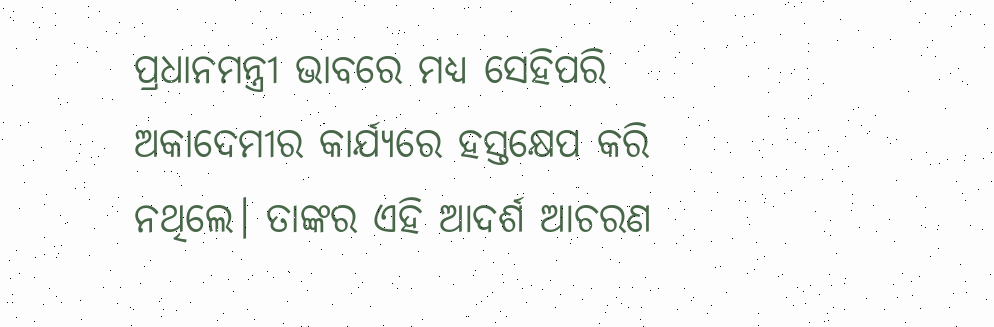ପ୍ରଧାନମନ୍ତ୍ରୀ ଭାବରେ ମଧ୍ୟ ସେହିପରି ଅକାଦେମୀର କାର୍ଯ୍ୟରେ ହସ୍ତକ୍ଷେପ କରି ନଥିଲେ। ତାଙ୍କର ଏହି ଆଦର୍ଶ ଆଚରଣ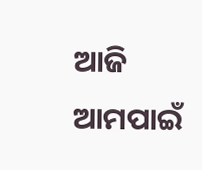ଆଜି ଆମପାଇଁ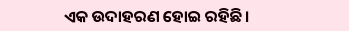ଏକ ଉଦାହରଣ ହୋଇ ରହିଛି।